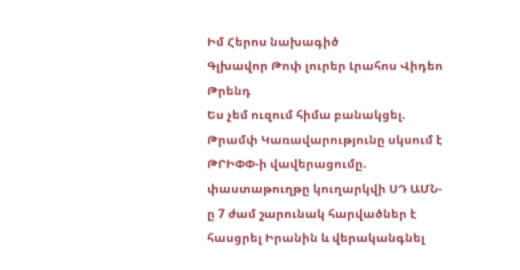Իմ Հերոս նախագիծ
Գլխավոր Թոփ լուրեր Լրահոս Վիդեո Թրենդ
Ես չեմ ուզում հիմա բանակցել. Թրամփ Կառավարությունը սկսում է ԹՐԻՓՓ-ի վավերացումը. փաստաթուղթը կուղարկվի ՍԴ ԱՄՆ-ը 7 ժամ շարունակ հարվածներ է հասցրել Իրանին և վերականգնել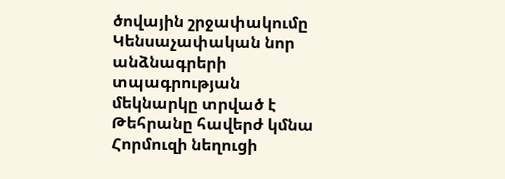ծովային շրջափակումը Կենսաչափական նոր անձնագրերի տպագրության մեկնարկը տրված է Թեհրանը հավերժ կմնա Հորմուզի նեղուցի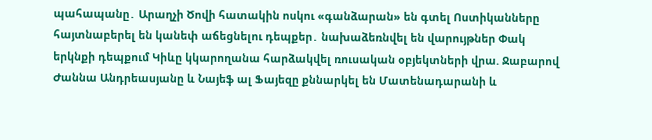պահապանը․ Արաղչի Ծովի հատակին ոսկու «գանձարան» են գտել Ոստիկանները հայտնաբերել են կանեփ աճեցնելու դեպքեր․ նախաձեռնվել են վարույթներ Փակ երկնքի դեպքում Կիևը կկարողանա հարձակվել ռուսական օբյեկտների վրա. Ջաբարով Ժաննա Անդրեասյանը և Նայեֆ ալ Ֆայեզը քննարկել են Մատենադարանի և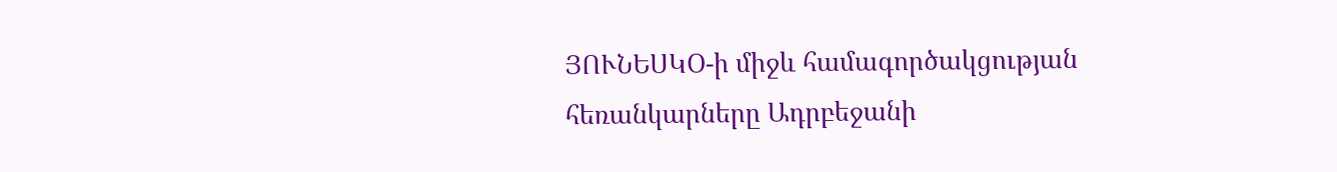ՅՈՒՆԵՍԿՕ-ի միջև համագործակցության հեռանկարները Ադրբեջանի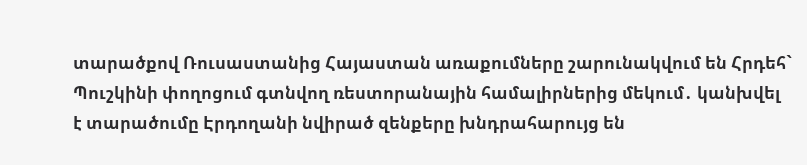տարածքով Ռուսաստանից Հայաստան առաքումները շարունակվում են Հրդեհ` Պուշկինի փողոցում գտնվող ռեստորանային համալիրներից մեկում․ կանխվել է տարածումը Էրդողանի նվիրած զենքերը խնդրահարույց են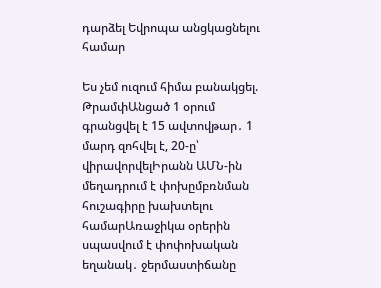դարձել Եվրոպա անցկացնելու համար

Ես չեմ ուզում հիմա բանակցել. ԹրամփԱնցած 1 օրում գրանցվել է 15 ավտովթար․ 1 մարդ զոհվել է, 20-ը՝ վիրավորվելԻրանն ԱՄՆ-ին մեղադրում է փոխըմբռնման հուշագիրը խախտելու համարԱռաջիկա օրերին սպասվում է փոփոխական եղանակ․ ջերմաստիճանը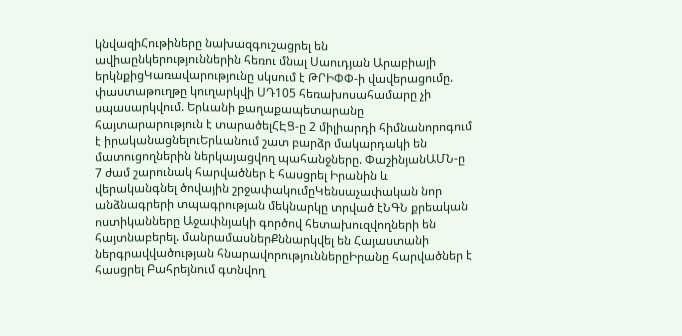կնվազիՀութիները նախազգուշացրել են ավիաընկերություններին հեռու մնալ Սաուդյան Արաբիայի երկնքիցԿառավարությունը սկսում է ԹՐԻՓՓ-ի վավերացումը. փաստաթուղթը կուղարկվի ՍԴ105 հեռախոսահամարը չի սպասարկվում. Երևանի քաղաքապետարանը հայտարարություն է տարածելՀԷՑ-ը 2 միլիարդի հիմնանորոգում է իրականացնելուԵրևանում շատ բարձր մակարդակի են մատուցողներին ներկայացվող պահանջները. ՓաշինյանԱՄՆ-ը 7 ժամ շարունակ հարվածներ է հասցրել Իրանին և վերականգնել ծովային շրջափակումըԿենսաչափական նոր անձնագրերի տպագրության մեկնարկը տրված էՆԳՆ քրեական ոստիկանները Աջափնյակի գործով հետախուզվողների են հայտնաբերել. մանրամասներՔննարկվել են Հայաստանի ներգրավվածության հնարավորություններըԻրանը հարվածներ է հասցրել Բահրեյնում գտնվող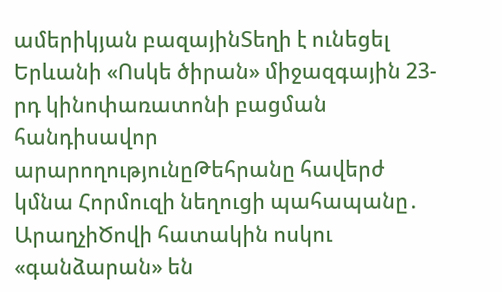ամերիկյան բազայինՏեղի է ունեցել Երևանի «Ոսկե ծիրան» միջազգային 23-րդ կինոփառատոնի բացման հանդիսավոր արարողությունըԹեհրանը հավերժ կմնա Հորմուզի նեղուցի պահապանը․ ԱրաղչիԾովի հատակին ոսկու «գանձարան» են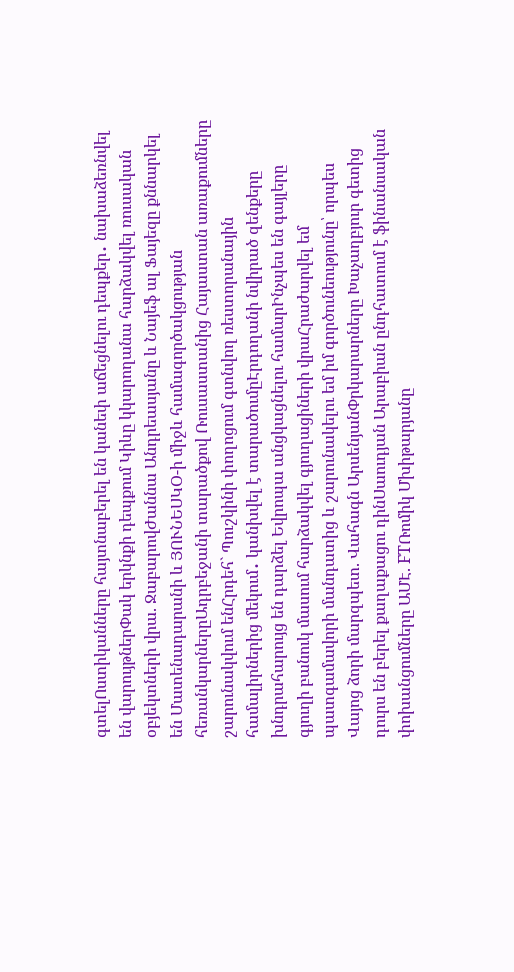գտելՈստիկանները հայտնաբերել են կանեփ աճեցնելու դեպքեր․ նախաձեռնվել են վարույթներՓակ երկնքի դեպքում Կիևը կկարողանա հարձակվել ռուսական օբյեկտների վրա. ՋաբարովԺաննա Անդրեասյանը և Նայեֆ ալ Ֆայեզը քննարկել են Մատենադարանի և ՅՈՒՆԵՍԿՕ-ի միջև համագործակցության հեռանկարներըԱդրբեջանի տարածքով Ռուսաստանից Հայաստան առաքումները շարունակվում ենՀրդեհ` Պուշկինի փողոցում գտնվող ռեստորանային համալիրներից մեկում․ կանխվել է տարածումըԷրդողանի նվիրած զենքերը խնդրահարույց են դարձել Եվրոպա անցկացնելու համարԻնչպես են գայլերը գյուղի բանուկ մասում հարձակվել գյուղացիների վրաՀրաժարվել եմ պատգամավորի մանդատից և շարունակելու եմ իմ գործունեությունը՝ որպես Վայոց ձորի մարզպետ. Վահագն ԱրսենյանՓրկարարները Խաչաղբյուր գետից դուրս են բերել քաղաքացու դինՍաուդյան Արաբիան ընդհատում է ֆինանսական փոխանցումները ԱՄԷ. FTՌոմիկ Մխիթարյանը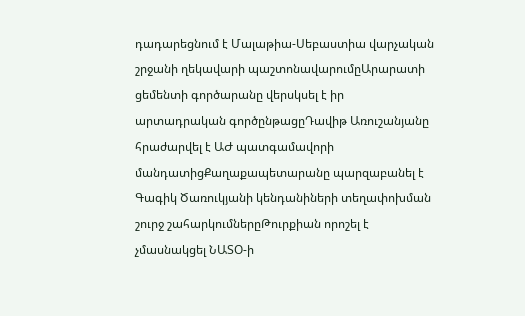դադարեցնում է Մալաթիա-Սեբաստիա վարչական շրջանի ղեկավարի պաշտոնավարումըԱրարատի ցեմենտի գործարանը վերսկսել է իր արտադրական գործընթացըԴավիթ Առուշանյանը հրաժարվել է ԱԺ պատգամավորի մանդատիցՔաղաքապետարանը պարզաբանել է Գագիկ Ծառուկյանի կենդանիների տեղափոխման շուրջ շահարկումներըԹուրքիան որոշել է չմասնակցել ՆԱՏՕ-ի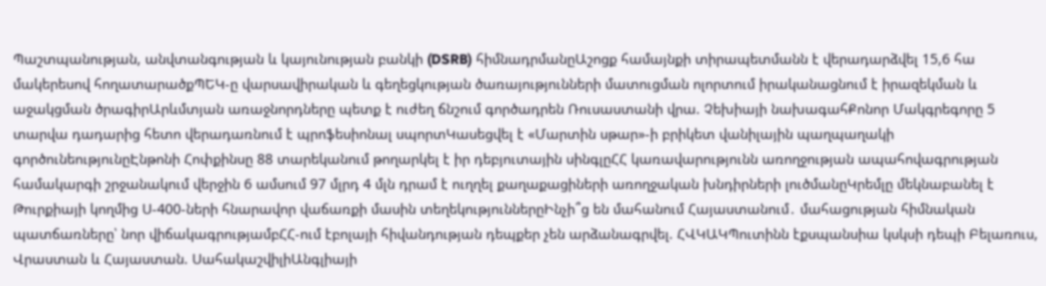Պաշտպանության, անվտանգության և կայունության բանկի (DSRB) հիմնադրմանըԱշոցք համայնքի տիրապետմանն է վերադարձվել 15,6 հա մակերեսով հողատարածքՊԵԿ-ը վարսավիրական և գեղեցկության ծառայությունների մատուցման ոլորտում իրականացնում է իրազեկման և աջակցման ծրագիրԱրևմտյան առաջնորդները պետք է ուժեղ ճնշում գործադրեն Ռուսաստանի վրա. Չեխիայի նախագահՔոնոր Մակգրեգորը 5 տարվա դադարից հետո վերադառնում է պրոֆեսիոնալ սպորտԿասեցվել է «Մարտին սթար»-ի բրիկետ վանիլային պաղպաղակի գործունեությունըԷնթոնի Հոփքինսը 88 տարեկանում թողարկել է իր դեբյուտային սինգլըՀՀ կառավարությունն առողջության ապահովագրության համակարգի շրջանակում վերջին 6 ամսում 97 մլրդ 4 մլն դրամ է ուղղել քաղաքացիների առողջական խնդիրների լուծմանըԿրեմլը մեկնաբանել է Թուրքիայի կողմից Ս-400-ների հնարավոր վաճառքի մասին տեղեկություններըԻնչի՞ց են մահանում Հայաստանում․ մահացության հիմնական պատճառները՝ նոր վիճակագրությամբՀՀ-ում էբոլայի հիվանդության դեպքեր չեն արձանագրվել. ՀՎԿԱԿՊուտինն էքսպանսիա կսկսի դեպի Բելառուս, Վրաստան և Հայաստան. ՍահակաշվիլիԱնգլիայի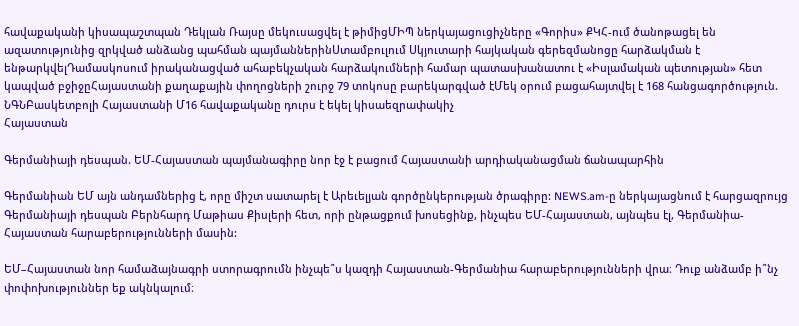հավաքականի կիսապաշտպան Դեկլան Ռայսը մեկուսացվել է թիմիցՄԻՊ ներկայացուցիչները «Գորիս» ՔԿՀ-ում ծանոթացել են ազատությունից զրկված անձանց պահման պայմաններինՍտամբուլում Սկյուտարի հայկական գերեզմանոցը հարձակման է ենթարկվելԴամասկոսում իրականացված ահաբեկչական հարձակումների համար պատասխանատու է «Իսլամական պետության» հետ կապված բջիջըՀայաստանի քաղաքային փողոցների շուրջ 79 տոկոսը բարեկարգված էՄեկ օրում բացահայտվել է 168 հանցագործություն. ՆԳՆԲասկետբոլի Հայաստանի Մ16 հավաքականը դուրս է եկել կիսաեզրափակիչ
Հայաստան

Գերմանիայի դեսպան. ԵՄ-Հայաստան պայմանագիրը նոր էջ է բացում Հայաստանի արդիականացման ճանապարհին

Գերմանիան ԵՄ այն անդամներից է, որը միշտ սատարել է Արեւելյան գործընկերության ծրագիրը: NEWS.am-ը ներկայացնում է հարցազրույց Գերմանիայի դեսպան Բերնհարդ Մաթիաս Քիսլերի հետ, որի ընթացքում խոսեցինք, ինչպես ԵՄ-Հայաստան, այնպես էլ, Գերմանիա-Հայաստան հարաբերությունների մասին:

ԵՄ–Հայաստան նոր համաձայնագրի ստորագրումն ինչպե՞ս կազդի Հայաստան-Գերմանիա հարաբերությունների վրա։ Դուք անձամբ ի՞նչ փոփոխություններ եք ակնկալում։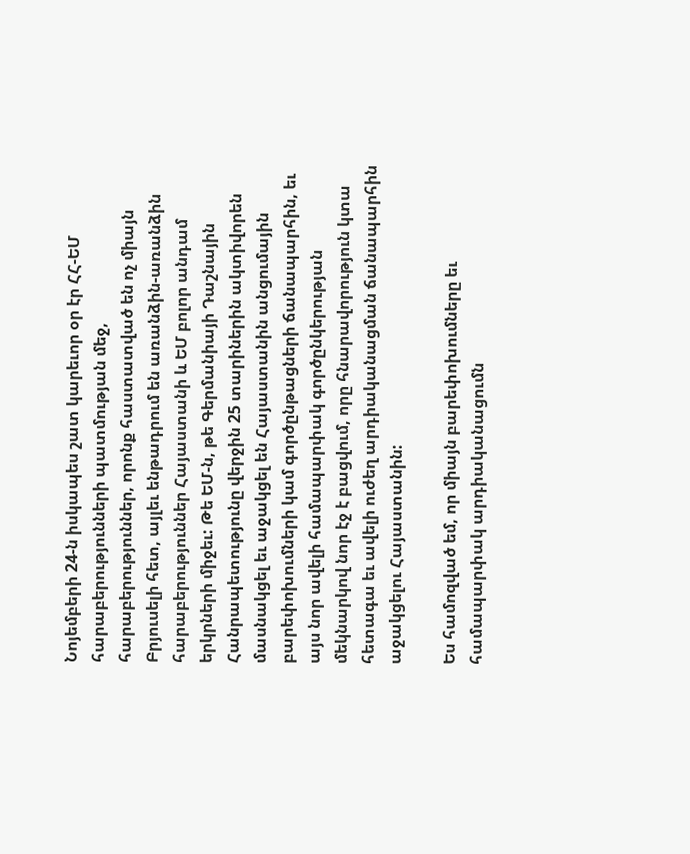Նոյեմբերի 24-ն իսկապես շատ կարեւոր օր էր ՀՀ-ԵՄ հարաբերությունների պատմության մեջ, հարաբերություններ, որոնք հաստատված են ոչ միայն Բրյուսելի հետ, այլեւ ենթադրում են առանձին-առանձին հարաբերություններ Հայաստանի և ԵՄ բոլոր անդամ երկրների միջեւ: Թե ԵՄ-ն, թե Գերմանիայի Դաշնային Հանրապետությունը վերջին 25 տարիներին ակտիվորեն մասնակցել եւ աջակցել են Հայաստանին անցումային բարեփոխումների կամ գործընթացների ճանապարհին, եւ այս նոր ավելի համապարփակ գործընկերության մեկնարկով նոր էջ է բացվում, որը հնարավորություն կտա հետագա եւ ավելի ուժեղ արդիականացման ճանապարհին աջակցելու Հայաստանին:

Ես համոզված եմ, որ միայն բարեփոխումները եւ համապարփակ արդիականացումն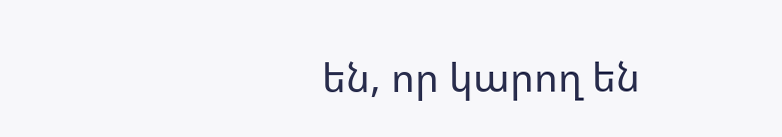են, որ կարող են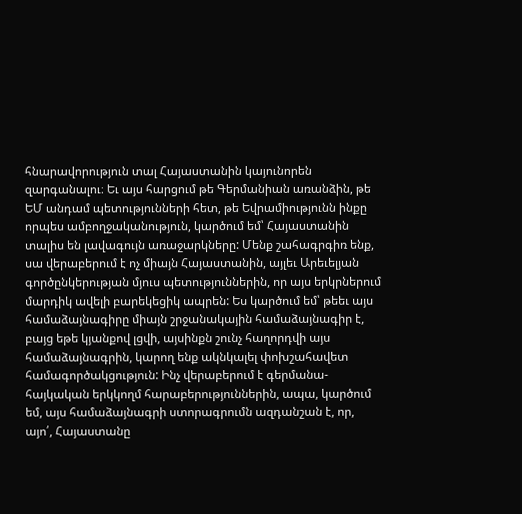հնարավորություն տալ Հայաստանին կայունորեն զարգանալու։ Եւ այս հարցում թե Գերմանիան առանձին, թե ԵՄ անդամ պետությունների հետ, թե Եվրամիությունն ինքը որպես ամբողջականություն, կարծում եմ՝ Հայաստանին տալիս են լավագույն առաջարկները: Մենք շահագրգիռ ենք, սա վերաբերում է ոչ միայն Հայաստանին, այլեւ Արեւելյան գործընկերության մյուս պետություններին, որ այս երկրներում մարդիկ ավելի բարեկեցիկ ապրեն: Ես կարծում եմ՝ թեեւ այս համաձայնագիրը միայն շրջանակային համաձայնագիր է, բայց եթե կյանքով լցվի, այսինքն շունչ հաղորդվի այս համաձայնագրին, կարող ենք ակնկալել փոխշահավետ համագործակցություն: Ինչ վերաբերում է գերմանա-հայկական երկկողմ հարաբերություններին, ապա, կարծում եմ, այս համաձայնագրի ստորագրումն ազդանշան է, որ, այո՛, Հայաստանը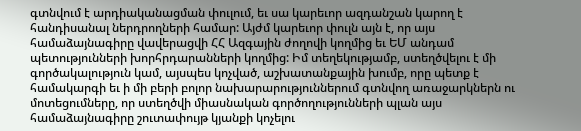գտնվում է արդիականացման փուլում, եւ սա կարեւոր ազդանշան կարող է հանդիսանալ ներդրողների համար: Այժմ կարեւոր փուլն այն է, որ այս համաձայնագիրը վավերացվի ՀՀ Ազգային ժողովի կողմից եւ ԵՄ անդամ պետությունների խորհրդարանների կողմից: Իմ տեղեկությամբ, ստեղծվելու է մի գործակալություն կամ, այսպես կոչված, աշխատանքային խումբ, որը պետք է համակարգի եւ ի մի բերի բոլոր նախարարություններում գտնվող առաջարկներն ու մոտեցումները, որ ստեղծվի միասնական գործողությունների պլան այս համաձայնագիրը շուտափույթ կյանքի կոչելու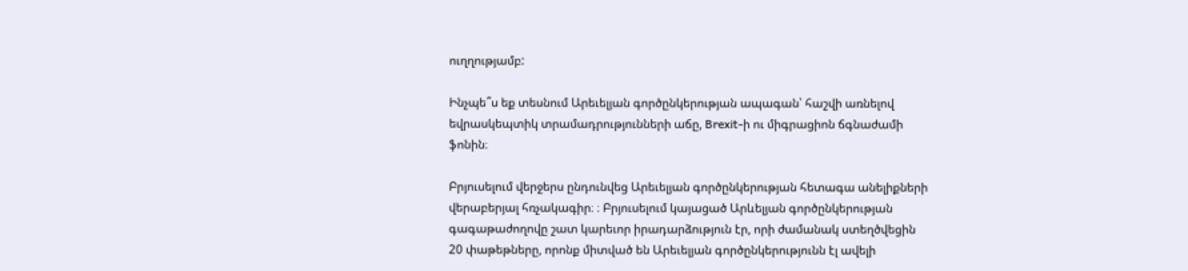ուղղությամբ:

Ինչպե՞ս եք տեսնում Արեւելյան գործընկերության ապագան՝ հաշվի առնելով եվրասկեպտիկ տրամադրությունների աճը, Brexit-ի ու միգրացիոն ճգնաժամի ֆոնին։

Բրյուսելում վերջերս ընդունվեց Արեւելյան գործընկերության հետագա անելիքների վերաբերյալ հռչակագիր։ ։ Բրյուսելում կայացած Արևելյան գործընկերության գագաթաժողովը շատ կարեւոր իրադարձություն էր, որի ժամանակ ստեղծվեցին 20 փաթեթները, որոնք միտված են Արեւելյան գործընկերությունն էլ ավելի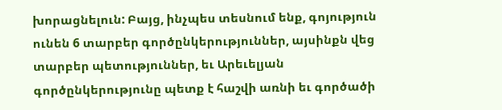խորացնելուն: Բայց, ինչպես տեսնում ենք, գոյություն ունեն 6 տարբեր գործընկերություններ, այսինքն վեց տարբեր պետություններ, եւ Արեւելյան գործընկերությունը պետք է հաշվի առնի եւ գործածի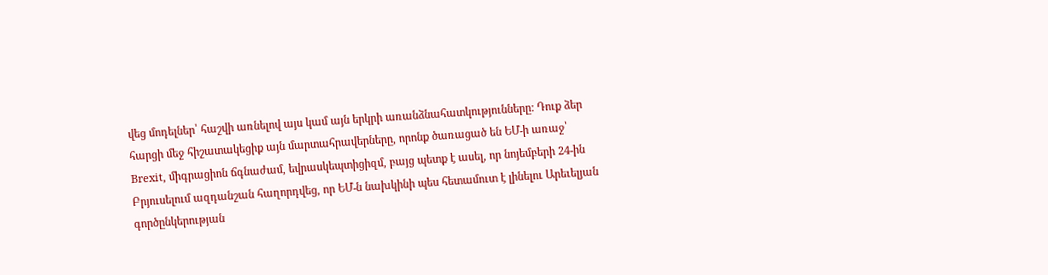վեց մոդելներ՝ հաշվի առնելով այս կամ այն երկրի առանձնահատկությունները: Դուք ձեր հարցի մեջ հիշատակեցիք այն մարտահրավերները, որոնք ծառացած են ԵՄ-ի առաջ՝ Brexit, միգրացիոն ճգնաժամ, եվրասկեպտիցիզմ, բայց պետք է ասել, որ նոյեմբերի 24-ին Բրյուսելում ազդանշան հաղորդվեց, որ ԵՄ-ն նախկինի պես հետամուտ է լինելու Արեւելյան գործընկերության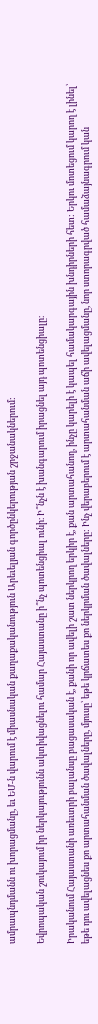ամրապնդմանն ու խորացմանը, եւ ԵՄ-ն վարում է միասնական քաղաքականություն Արեւելյան գործընկերության շրջանակներում:

Եվրոպական շուկայում իր ներկայությունն ակտիվացնելու համար Հայաստանը ի՞նչ պոտենցիալ ունի։ Ի՞նչն է խանգարում իրացնել այդ պոտենցիալը։

Իրականում Հայաստանի առեւտրի բալանսը բացասական է, քանի որ ավելի շատ ներկրող երկիր է, քան արտահանող, ինչը կարելի է կապել համակարգային խնդիրների հետ: Երկու մոտեցում կարող է լինել՝ եթե դու ավելացնես քո արտահանման ծավալները, մյուսը՝ եթե կրճատես քո ներկրման ծավալները: Ինչ վերաբերում է արտահանման աճի ավելացմանը, նոր ստորագրված համաձայնագրում կան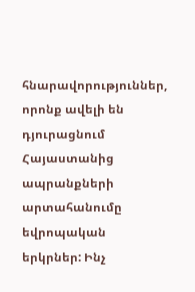հնարավորություններ, որոնք ավելի են դյուրացնում Հայաստանից ապրանքների արտահանումը եվրոպական երկրներ: Ինչ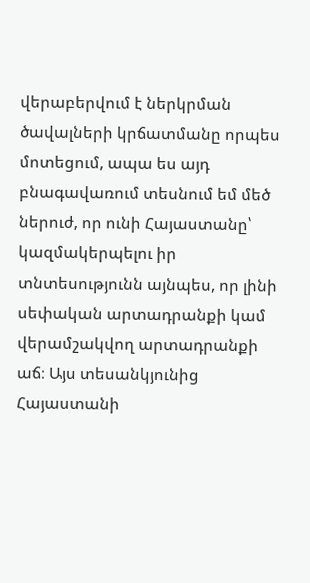վերաբերվում է ներկրման ծավալների կրճատմանը որպես մոտեցում, ապա ես այդ բնագավառում տեսնում եմ մեծ ներուժ, որ ունի Հայաստանը՝ կազմակերպելու իր տնտեսությունն այնպես, որ լինի սեփական արտադրանքի կամ վերամշակվող արտադրանքի աճ։ Այս տեսանկյունից Հայաստանի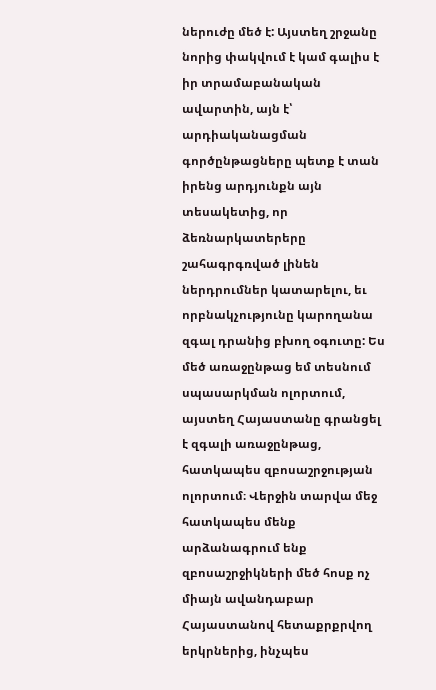ներուժը մեծ է: Այստեղ շրջանը նորից փակվում է կամ գալիս է իր տրամաբանական ավարտին, այն է՝ արդիականացման գործընթացները պետք է տան իրենց արդյունքն այն տեսակետից, որ ձեռնարկատերերը շահագրգռված լինեն ներդրումներ կատարելու, եւ որբնակչությունը կարողանա զգալ դրանից բխող օգուտը: Ես մեծ առաջընթաց եմ տեսնում սպասարկման ոլորտում, այստեղ Հայաստանը գրանցել է զգալի առաջընթաց, հատկապես զբոսաշրջության ոլորտում։ Վերջին տարվա մեջ հատկապես մենք արձանագրում ենք զբոսաշրջիկների մեծ հոսք ոչ միայն ավանդաբար Հայաստանով հետաքրքրվող երկրներից, ինչպես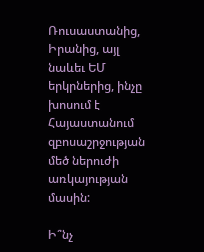Ռուսաստանից, Իրանից, այլ նաևեւ ԵՄ երկրներից, ինչը խոսում է Հայաստանում զբոսաշրջության մեծ ներուժի առկայության մասին:

Ի՞նչ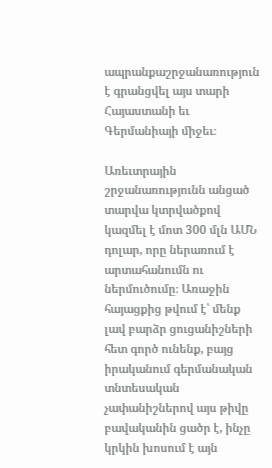ապրանքաշրջանառություն է գրանցվել այս տարի Հայաստանի եւ Գերմանիայի միջեւ։

Առեւտրային շրջանառությունն անցած տարվա կտրվածքով կազմել է մոտ 300 մլն ԱՄՆ դոլար, որը ներառում է արտահանումն ու ներմուծումը։ Առաջին հայացքից թվում է՝ մենք լավ բարձր ցուցանիշների հետ գործ ունենք, բայց իրականում գերմանական տնտեսական չափանիշներով այս թիվը բավականին ցածր է, ինչը կրկին խոսում է այն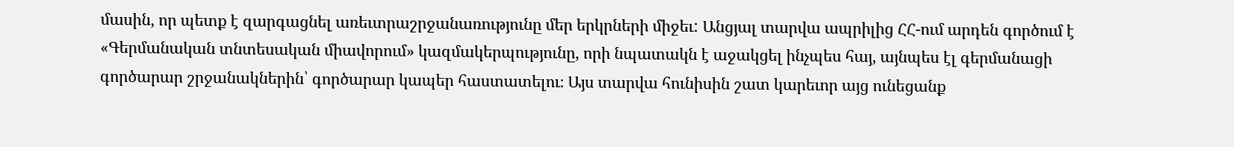մասին, որ պետք է զարգացնել առեւտրաշրջանառությունը մեր երկրների միջեւ: Անցյալ տարվա ապրիլից ՀՀ-ում արդեն գործում է «Գերմանական տնտեսական միավորում» կազմակերպությունը, որի նպատակն է աջակցել ինչպես հայ, այնպես էլ գերմանացի գործարար շրջանակներին՝ գործարար կապեր հաստատելու։ Այս տարվա հունիսին շատ կարեւոր այց ունեցանք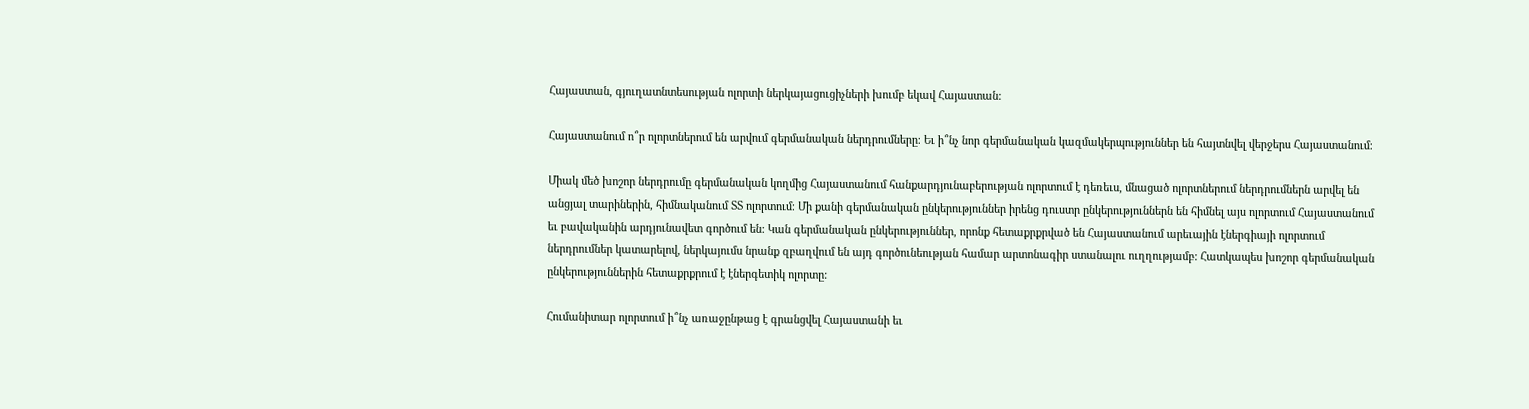Հայաստան, գյուղատնտեսության ոլորտի ներկայացուցիչների խումբ եկավ Հայաստան:

Հայաստանում ո՞ր ոլորտներում են արվում գերմանական ներդրումները։ Եւ ի՞նչ նոր գերմանական կազմակերպություններ են հայտնվել վերջերս Հայաստանում։

Միակ մեծ խոշոր ներդրումը գերմանական կողմից Հայաստանում հանքարդյունաբերության ոլորտում է դեռեւս, մնացած ոլորտներում ներդրումներն արվել են անցյալ տարիներին, հիմնականում ՏՏ ոլորտում։ Մի քանի գերմանական ընկերություններ իրենց դուստր ընկերություններն են հիմնել այս ոլորտում Հայաստանում եւ բավականին արդյունավետ գործում են: Կան գերմանական ընկերություններ, որոնք հետաքրքրված են Հայաստանում արեւային էներգիայի ոլորտում ներդրումներ կատարելով, ներկայումս նրանք զբաղվում են այդ գործունեության համար արտոնագիր ստանալու ուղղությամբ: Հատկապես խոշոր գերմանական ընկերություններին հետաքրքրում է էներգետիկ ոլորտը:

Հումանիտար ոլորտում ի՞նչ առաջընթաց է գրանցվել Հայաստանի եւ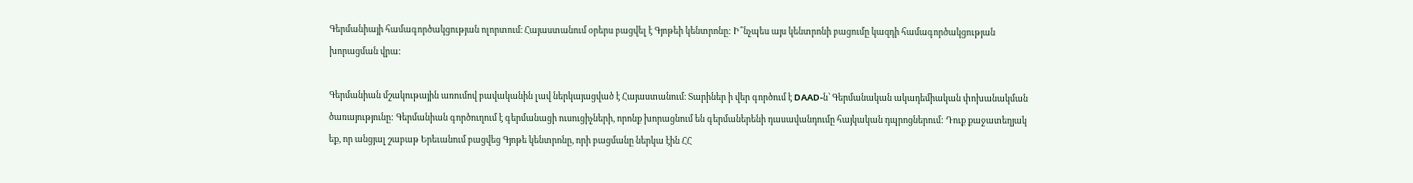Գերմանիայի համագործակցության ոլորտում։ Հայաստանում օրերս բացվել է Գյոթեի կենտրոնը: Ի՞նչպես այս կենտրոնի բացումը կազդի համագործակցության խորացման վրա:

Գերմանիան մշակութային առումով բավականին լավ ներկայացված է Հայաստանում։ Տարիներ ի վեր գործում է DAAD-ն՝ Գերմանական ակադեմիական փոխանակման ծառայությունը: Գերմանիան գործուղում է գերմանացի ուսուցիչների, որոնք խորացնում են գերմաներենի դասավանդումը հայկական դպրոցներում: Դուք քաջատեղյակ եք, որ անցյալ շաբաթ Երեւանում բացվեց Գյոթե կենտրոնը, որի բացմանը ներկա էին ՀՀ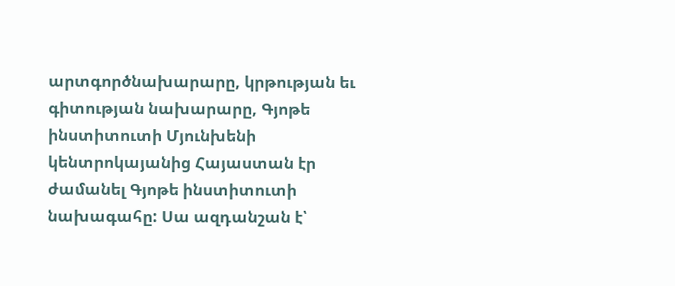արտգործնախարարը, կրթության եւ գիտության նախարարը, Գյոթե ինստիտուտի Մյունխենի կենտրոկայանից Հայաստան էր ժամանել Գյոթե ինստիտուտի նախագահը: Սա ազդանշան է՝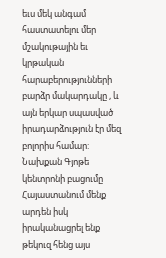եւս մեկ անգամ հաստատելու մեր մշակութային եւ կրթական հարաբերությունների բարձր մակարդակը , և այն երկար սպասված իրադարձություն էր մեզ բոլորիս համար: Նախքան Գյոթե կենտրոնի բացումը Հայաստանում մենք արդեն իսկ իրականացրել ենք թեկուզ հենց այս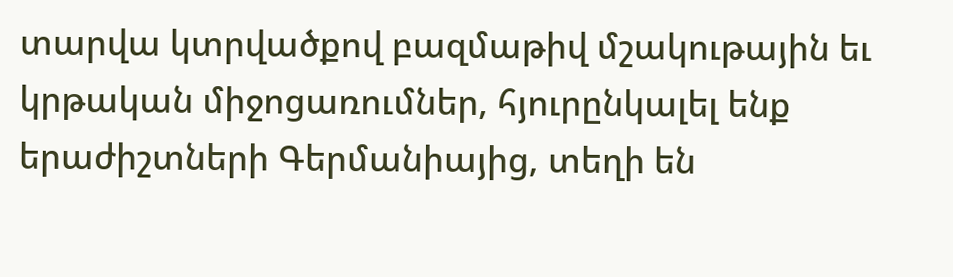տարվա կտրվածքով բազմաթիվ մշակութային եւ կրթական միջոցառումներ, հյուրընկալել ենք երաժիշտների Գերմանիայից, տեղի են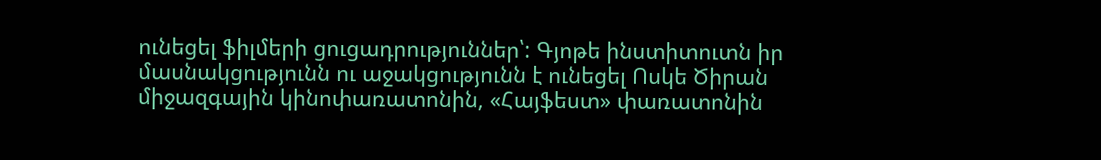ունեցել ֆիլմերի ցուցադրություններ՝: Գյոթե ինստիտուտն իր մասնակցությունն ու աջակցությունն է ունեցել Ոսկե Ծիրան միջազգային կինոփառատոնին, «Հայֆեստ» փառատոնին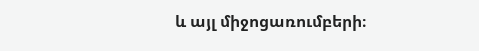և այլ միջոցառումբերի։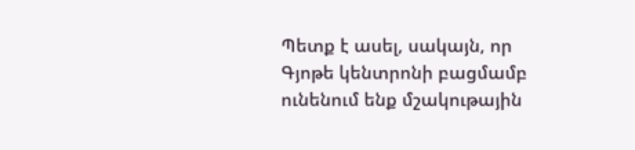Պետք է ասել, սակայն, որ Գյոթե կենտրոնի բացմամբ ունենում ենք մշակութային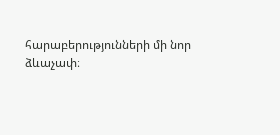հարաբերությունների մի նոր ձևաչափ։